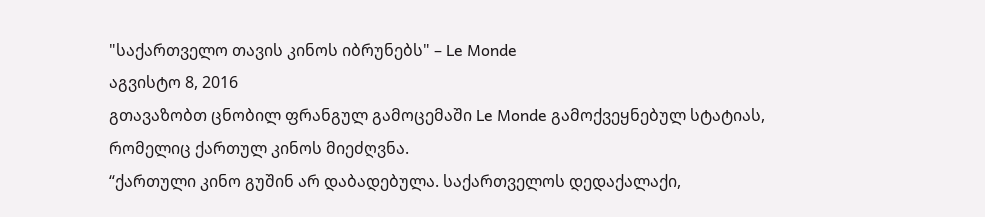"საქართველო თავის კინოს იბრუნებს" – Le Monde
აგვისტო 8, 2016
გთავაზობთ ცნობილ ფრანგულ გამოცემაში Le Monde გამოქვეყნებულ სტატიას, რომელიც ქართულ კინოს მიეძღვნა.
“ქართული კინო გუშინ არ დაბადებულა. საქართველოს დედაქალაქი,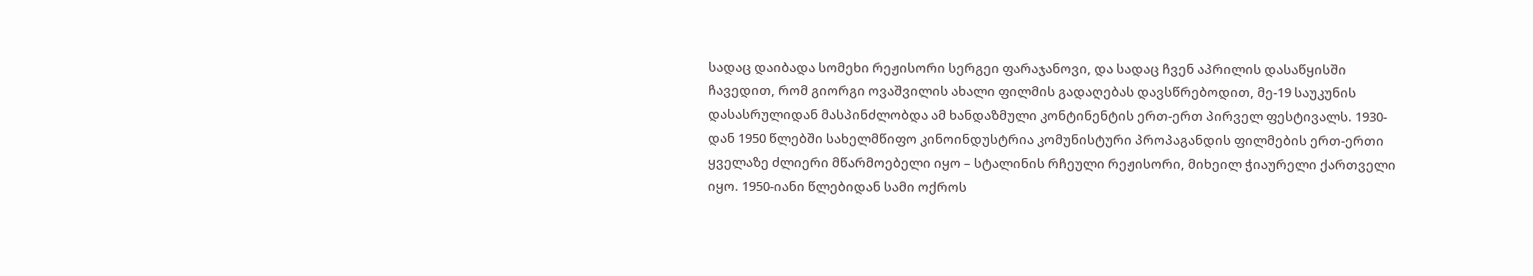სადაც დაიბადა სომეხი რეჟისორი სერგეი ფარაჯანოვი, და სადაც ჩვენ აპრილის დასაწყისში ჩავედით, რომ გიორგი ოვაშვილის ახალი ფილმის გადაღებას დავსწრებოდით, მე-19 საუკუნის დასასრულიდან მასპინძლობდა ამ ხანდაზმული კონტინენტის ერთ-ერთ პირველ ფესტივალს. 1930-დან 1950 წლებში სახელმწიფო კინოინდუსტრია კომუნისტური პროპაგანდის ფილმების ერთ-ერთი ყველაზე ძლიერი მწარმოებელი იყო – სტალინის რჩეული რეჟისორი, მიხეილ ჭიაურელი ქართველი იყო. 1950-იანი წლებიდან სამი ოქროს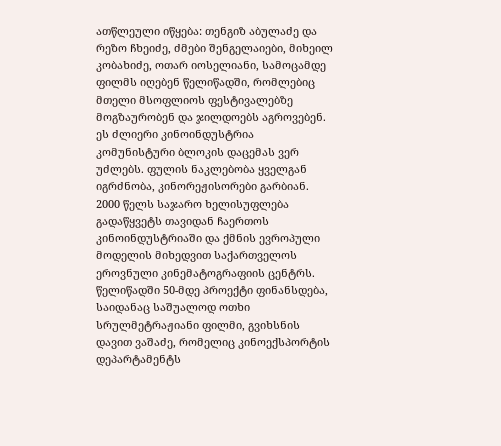ათწლეული იწყება: თენგიზ აბულაძე და რეზო ჩხეიძე, ძმები შენგელაიები, მიხეილ კობახიძე, ოთარ იოსელიანი, სამოცამდე ფილმს იღებენ წელიწადში, რომლებიც მთელი მსოფლიოს ფესტივალებზე მოგზაურობენ და ჯილდოებს აგროვებენ.
ეს ძლიერი კინოინდუსტრია კომუნისტური ბლოკის დაცემას ვერ უძლებს. ფულის ნაკლებობა ყველგან იგრძნობა, კინორეჟისორები გარბიან. 2000 წელს საჯარო ხელისუფლება გადაწყვეტს თავიდან ჩაერთოს კინოინდუსტრიაში და ქმნის ევროპული მოდელის მიხედვით საქართველოს ეროვნული კინემატოგრაფიის ცენტრს. წელიწადში 50-მდე პროექტი ფინანსდება, საიდანაც საშუალოდ ოთხი სრულმეტრაჟიანი ფილმი, გვიხსნის დავით ვაშაძე, რომელიც კინოექსპორტის დეპარტამენტს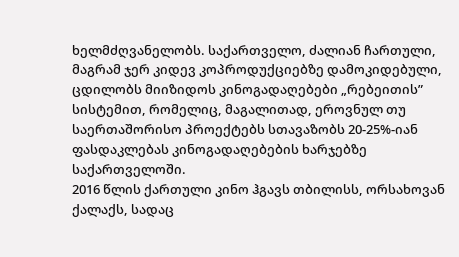ხელმძღვანელობს. საქართველო, ძალიან ჩართული, მაგრამ ჯერ კიდევ კოპროდუქციებზე დამოკიდებული, ცდილობს მიიზიდოს კინოგადაღებები „რებეითის” სისტემით, რომელიც, მაგალითად, ეროვნულ თუ საერთაშორისო პროექტებს სთავაზობს 20-25%-იან ფასდაკლებას კინოგადაღებების ხარჯებზე საქართველოში.
2016 წლის ქართული კინო ჰგავს თბილისს, ორსახოვან ქალაქს, სადაც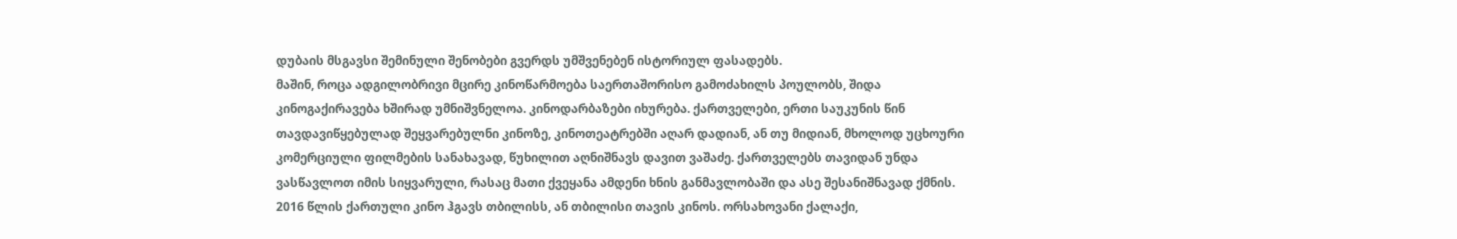დუბაის მსგავსი შემინული შენობები გვერდს უმშვენებენ ისტორიულ ფასადებს.
მაშინ, როცა ადგილობრივი მცირე კინოწარმოება საერთაშორისო გამოძახილს პოულობს, შიდა კინოგაქირავება ხშირად უმნიშვნელოა. კინოდარბაზები იხურება. ქართველები, ერთი საუკუნის წინ თავდავიწყებულად შეყვარებულნი კინოზე, კინოთეატრებში აღარ დადიან, ან თუ მიდიან, მხოლოდ უცხოური კომერციული ფილმების სანახავად, წუხილით აღნიშნავს დავით ვაშაძე. ქართველებს თავიდან უნდა ვასწავლოთ იმის სიყვარული, რასაც მათი ქვეყანა ამდენი ხნის განმავლობაში და ასე შესანიშნავად ქმნის.
2016 წლის ქართული კინო ჰგავს თბილისს, ან თბილისი თავის კინოს. ორსახოვანი ქალაქი,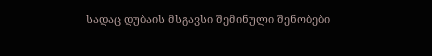სადაც დუბაის მსგავსი შემინული შენობები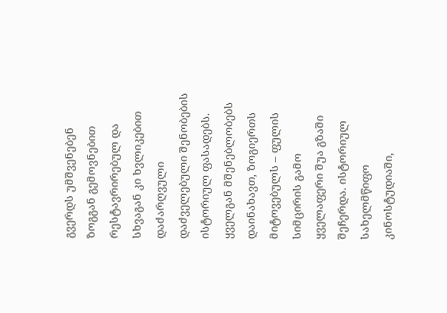გვერდს უმშვენებენ ზოგგან გემოვნებით რესტავრირებულ და სხვაგან კი ხვლიკებით დაძარღვული დაძველებული შენობების ისტორიულ ფასადებს. ყველგან მშენებლობებს დაინახავთ, ზოგიერთს მიტოვებულს – ფულის სიმცირის გამო ყველაფერი შუა გზაში შეჩერდა. ისტორიულ სახელმწიფო კინოსტუდიაში,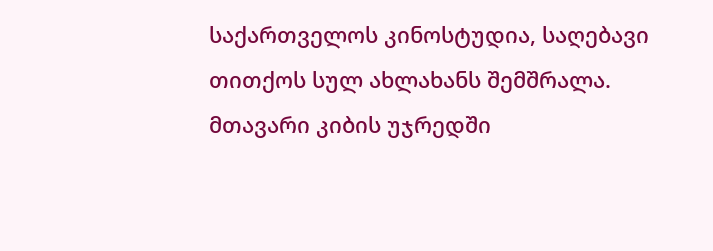საქართველოს კინოსტუდია, საღებავი თითქოს სულ ახლახანს შემშრალა. მთავარი კიბის უჯრედში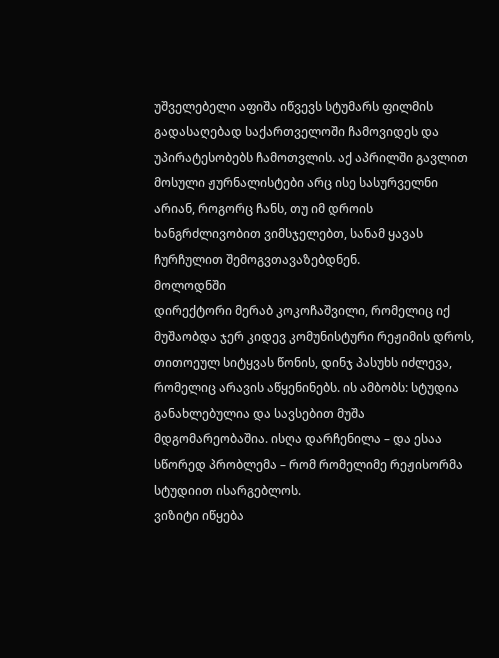უშველებელი აფიშა იწვევს სტუმარს ფილმის გადასაღებად საქართველოში ჩამოვიდეს და უპირატესობებს ჩამოთვლის. აქ აპრილში გავლით მოსული ჟურნალისტები არც ისე სასურველნი არიან, როგორც ჩანს, თუ იმ დროის ხანგრძლივობით ვიმსჯელებთ, სანამ ყავას ჩურჩულით შემოგვთავაზებდნენ.
მოლოდნში
დირექტორი მერაბ კოკოჩაშვილი, რომელიც იქ მუშაობდა ჯერ კიდევ კომუნისტური რეჟიმის დროს, თითოეულ სიტყვას წონის, დინჯ პასუხს იძლევა, რომელიც არავის აწყენინებს. ის ამბობს: სტუდია განახლებულია და სავსებით მუშა მდგომარეობაშია. ისღა დარჩენილა – და ესაა სწორედ პრობლემა – რომ რომელიმე რეჟისორმა სტუდიით ისარგებლოს.
ვიზიტი იწყება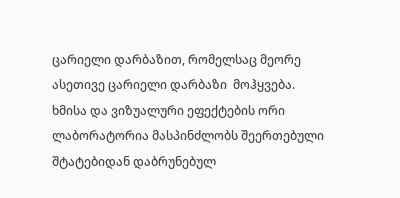ცარიელი დარბაზით, რომელსაც მეორე ასეთივე ცარიელი დარბაზი  მოჰყვება. ხმისა და ვიზუალური ეფექტების ორი ლაბორატორია მასპინძლობს შეერთებული შტატებიდან დაბრუნებულ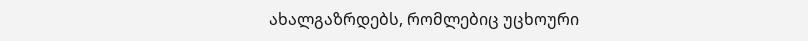ახალგაზრდებს, რომლებიც უცხოური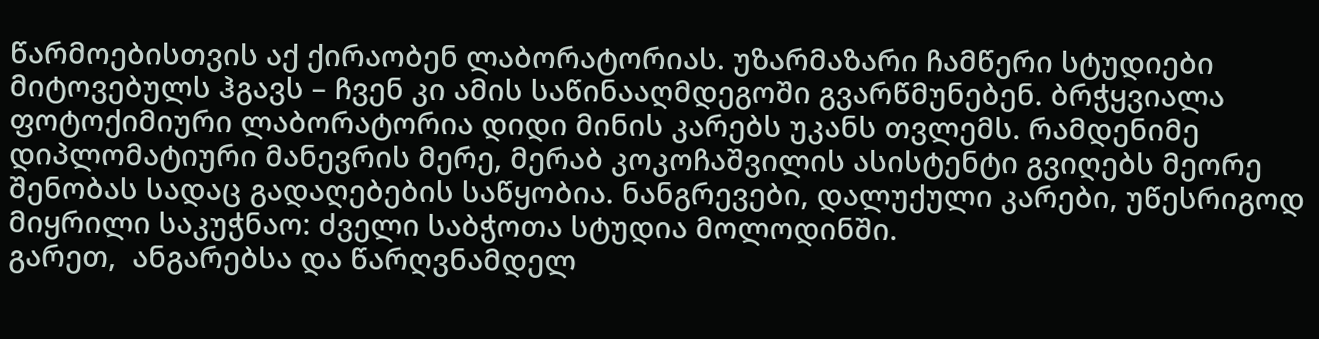წარმოებისთვის აქ ქირაობენ ლაბორატორიას. უზარმაზარი ჩამწერი სტუდიები მიტოვებულს ჰგავს – ჩვენ კი ამის საწინააღმდეგოში გვარწმუნებენ. ბრჭყვიალა ფოტოქიმიური ლაბორატორია დიდი მინის კარებს უკანს თვლემს. რამდენიმე დიპლომატიური მანევრის მერე, მერაბ კოკოჩაშვილის ასისტენტი გვიღებს მეორე შენობას სადაც გადაღებების საწყობია. ნანგრევები, დალუქული კარები, უწესრიგოდ მიყრილი საკუჭნაო: ძველი საბჭოთა სტუდია მოლოდინში.
გარეთ,  ანგარებსა და წარღვნამდელ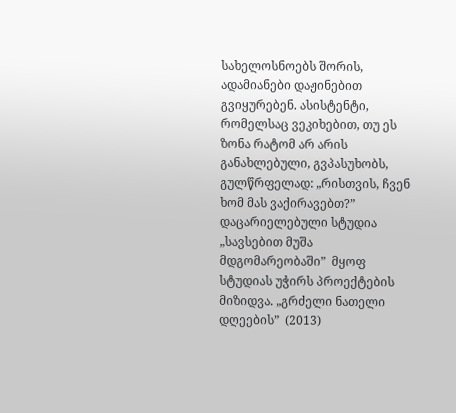სახელოსნოებს შორის, ადამიანები დაჟინებით გვიყურებენ. ასისტენტი, რომელსაც ვეკიხებით, თუ ეს ზონა რატომ არ არის განახლებული, გვპასუხობს, გულწრფელად: „რისთვის, ჩვენ ხომ მას ვაქირავებთ?”
დაცარიელებული სტუდია
„სავსებით მუშა მდგომარეობაში”  მყოფ სტუდიას უჭირს პროექტების მიზიდვა. „გრძელი ნათელი დღეების”  (2013)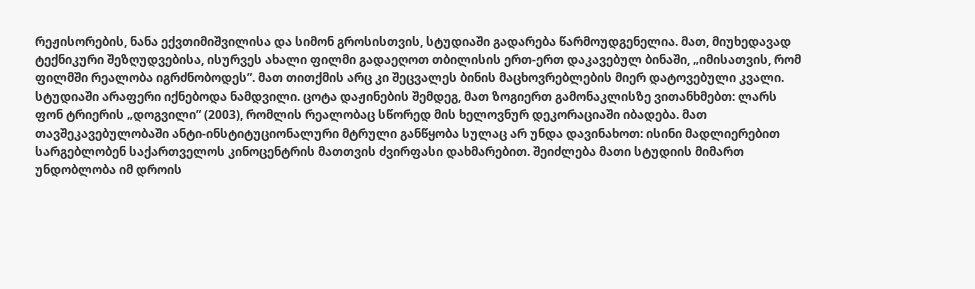რეჟისორების, ნანა ექვთიმიშვილისა და სიმონ გროსისთვის, სტუდიაში გადარება წარმოუდგენელია. მათ, მიუხედავად ტექნიკური შეზღუდვებისა, ისურვეს ახალი ფილმი გადაეღოთ თბილისის ერთ-ერთ დაკავებულ ბინაში, „იმისათვის, რომ ფილმში რეალობა იგრძნობოდეს”. მათ თითქმის არც კი შეცვალეს ბინის მაცხოვრებლების მიერ დატოვებული კვალი.
სტუდიაში არაფერი იქნებოდა ნამდვილი. ცოტა დაჟინების შემდეგ, მათ ზოგიერთ გამონაკლისზე ვითანხმებთ: ლარს ფონ ტრიერის „დოგვილი” (2003), რომლის რეალობაც სწორედ მის ხელოვნურ დეკორაციაში იბადება. მათ თავშეკავებულობაში ანტი-ინსტიტუციონალური მტრული განწყობა სულაც არ უნდა დავინახოთ: ისინი მადლიერებით სარგებლობენ საქართველოს კინოცენტრის მათთვის ძვირფასი დახმარებით. შეიძლება მათი სტუდიის მიმართ უნდობლობა იმ დროის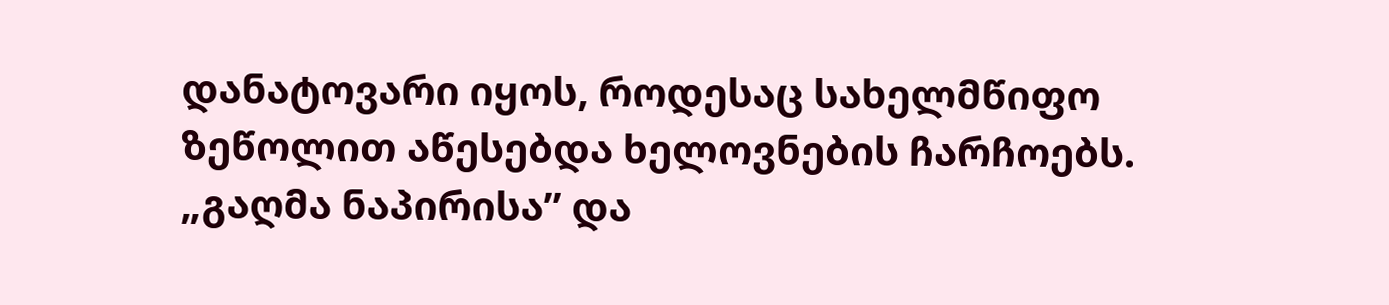დანატოვარი იყოს, როდესაც სახელმწიფო ზეწოლით აწესებდა ხელოვნების ჩარჩოებს.
„გაღმა ნაპირისა” და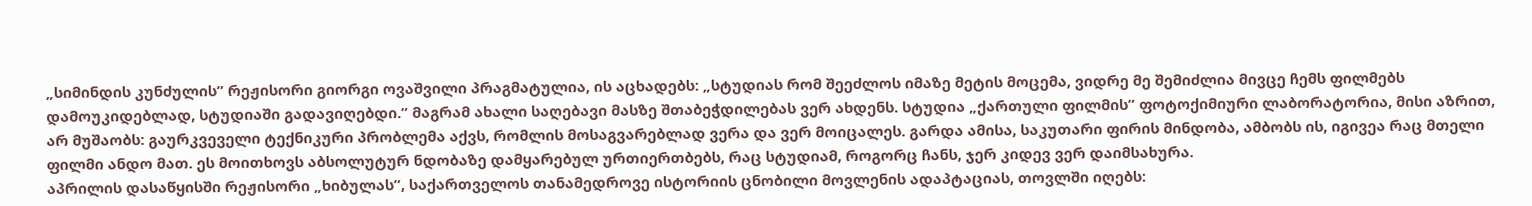„სიმინდის კუნძულის” რეჟისორი გიორგი ოვაშვილი პრაგმატულია, ის აცხადებს: „სტუდიას რომ შეეძლოს იმაზე მეტის მოცემა, ვიდრე მე შემიძლია მივცე ჩემს ფილმებს დამოუკიდებლად, სტუდიაში გადავიღებდი.” მაგრამ ახალი საღებავი მასზე შთაბეჭდილებას ვერ ახდენს. სტუდია „ქართული ფილმის” ფოტოქიმიური ლაბორატორია, მისი აზრით, არ მუშაობს: გაურკვეველი ტექნიკური პრობლემა აქვს, რომლის მოსაგვარებლად ვერა და ვერ მოიცალეს. გარდა ამისა, საკუთარი ფირის მინდობა, ამბობს ის, იგივეა რაც მთელი ფილმი ანდო მათ. ეს მოითხოვს აბსოლუტურ ნდობაზე დამყარებულ ურთიერთბებს, რაც სტუდიამ, როგორც ჩანს, ჯერ კიდევ ვერ დაიმსახურა.
აპრილის დასაწყისში რეჟისორი „ხიბულას”, საქართველოს თანამედროვე ისტორიის ცნობილი მოვლენის ადაპტაციას, თოვლში იღებს: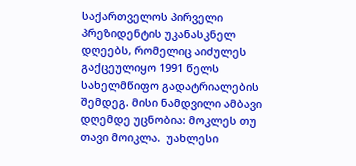საქართველოს პირველი პრეზიდენტის უკანასკნელ დღეებს, რომელიც აიძულეს გაქცეულიყო 1991 წელს სახელმწიფო გადატრიალების შემდეგ. მისი ნამდვილი ამბავი დღემდე უცნობია: მოკლეს თუ თავი მოიკლა.  უახლესი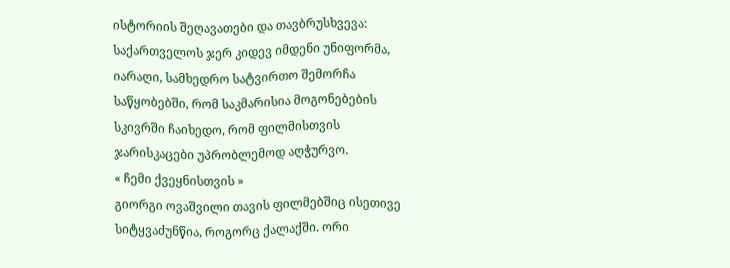ისტორიის შეღავათები და თავბრუსხვევა: საქართველოს ჯერ კიდევ იმდენი უნიფორმა, იარაღი, სამხედრო სატვირთო შემორჩა საწყობებში, რომ საკმარისია მოგონებების სკივრში ჩაიხედო, რომ ფილმისთვის ჯარისკაცები უპრობლემოდ აღჭურვო.
« ჩემი ქვეყნისთვის »
გიორგი ოვაშვილი თავის ფილმებშიც ისეთივე სიტყვაძუნწია, როგორც ქალაქში. ორი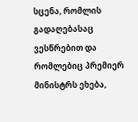სცენა, რომლის გადაღებასაც ვესწრებით და რომლებიც პრემიერ მინისტრს ეხება,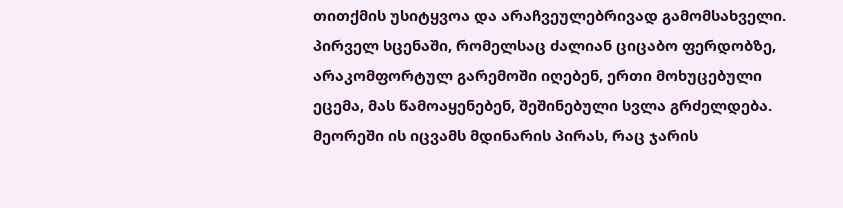თითქმის უსიტყვოა და არაჩვეულებრივად გამომსახველი. პირველ სცენაში, რომელსაც ძალიან ციცაბო ფერდობზე, არაკომფორტულ გარემოში იღებენ, ერთი მოხუცებული ეცემა, მას წამოაყენებენ, შეშინებული სვლა გრძელდება. მეორეში ის იცვამს მდინარის პირას, რაც ჯარის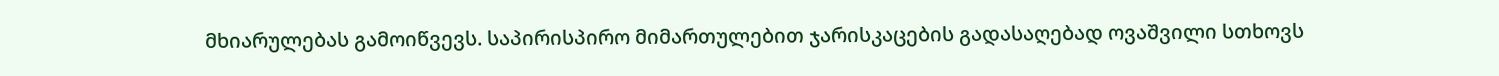მხიარულებას გამოიწვევს. საპირისპირო მიმართულებით ჯარისკაცების გადასაღებად ოვაშვილი სთხოვს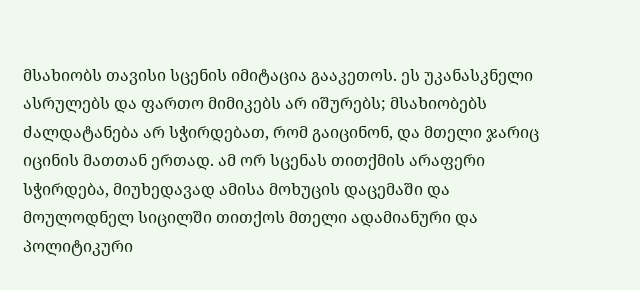მსახიობს თავისი სცენის იმიტაცია გააკეთოს. ეს უკანასკნელი ასრულებს და ფართო მიმიკებს არ იშურებს; მსახიობებს ძალდატანება არ სჭირდებათ, რომ გაიცინონ, და მთელი ჯარიც იცინის მათთან ერთად. ამ ორ სცენას თითქმის არაფერი სჭირდება, მიუხედავად ამისა მოხუცის დაცემაში და მოულოდნელ სიცილში თითქოს მთელი ადამიანური და პოლიტიკური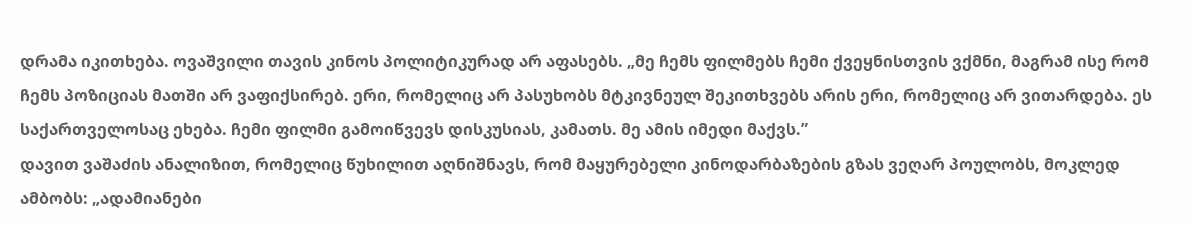დრამა იკითხება. ოვაშვილი თავის კინოს პოლიტიკურად არ აფასებს. „მე ჩემს ფილმებს ჩემი ქვეყნისთვის ვქმნი, მაგრამ ისე რომ ჩემს პოზიციას მათში არ ვაფიქსირებ. ერი, რომელიც არ პასუხობს მტკივნეულ შეკითხვებს არის ერი, რომელიც არ ვითარდება. ეს საქართველოსაც ეხება. ჩემი ფილმი გამოიწვევს დისკუსიას, კამათს. მე ამის იმედი მაქვს.”
დავით ვაშაძის ანალიზით, რომელიც წუხილით აღნიშნავს, რომ მაყურებელი კინოდარბაზების გზას ვეღარ პოულობს, მოკლედ ამბობს: „ადამიანები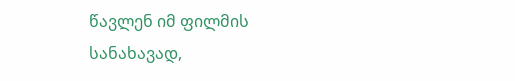წავლენ იმ ფილმის სანახავად,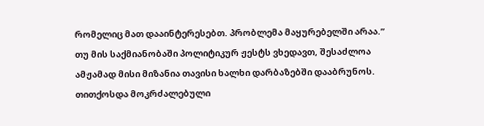რომელიც მათ დააინტერესებთ. პრობლემა მაყურებელში არაა.” თუ მის საქმიანობაში პოლიტიკურ ჟესტს ვხედავთ, შესაძლოა ამჟამად მისი მიზანია თავისი ხალხი დარბაზებში დააბრუნოს. თითქოსდა მოკრძალებული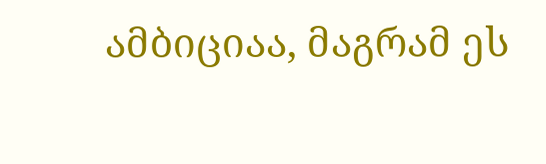ამბიციაა, მაგრამ ეს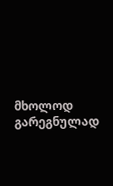მხოლოდ გარეგნულად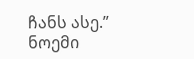ჩანს ასე.”
ნოემი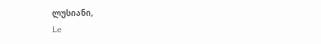ლუსიანი,
Le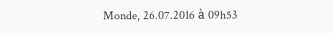Monde, 26.07.2016 à 09h53